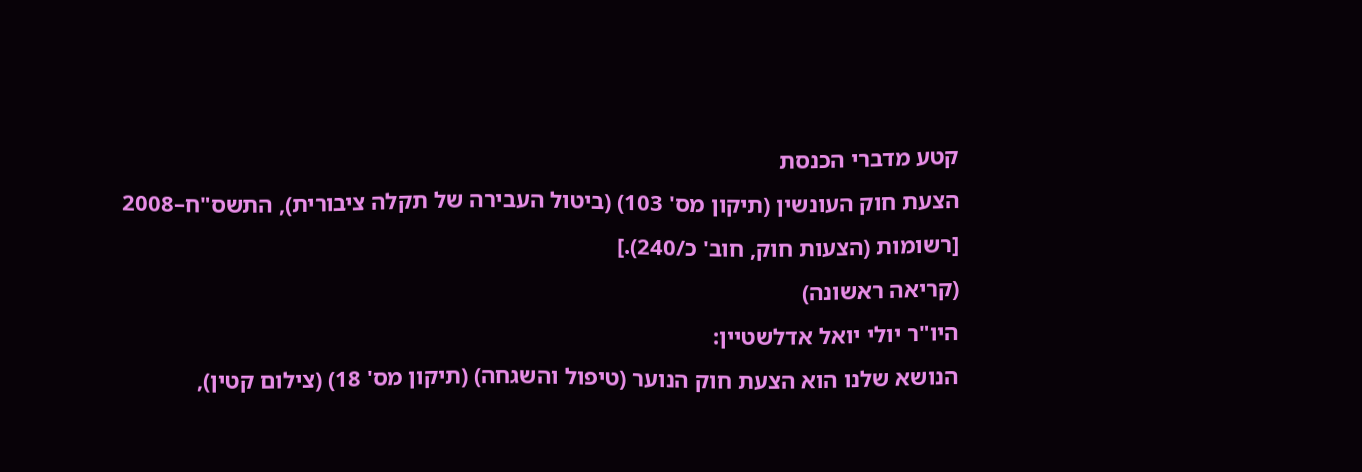קטע מדברי הכנסת
הצעת חוק העונשין (תיקון מס' 103) (ביטול העבירה של תקלה ציבורית), התשס"ח–2008
[רשומות (הצעות חוק, חוב' כ/240).]
(קריאה ראשונה)
היו"ר יולי יואל אדלשטיין:
הנושא שלנו הוא הצעת חוק הנוער (טיפול והשגחה) (תיקון מס' 18) (צילום קטין),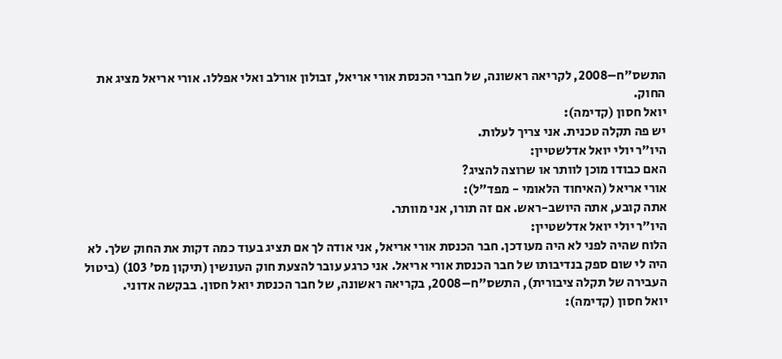התשס"ח–2008, לקריאה ראשונה, של חברי הכנסת אורי אריאל, זבולון אורלב ואלי אפללו. אורי אריאל מציג את החוק.
יואל חסון (קדימה):
יש פה תקלה טכנית. אני צריך לעלות.
היו"ר יולי יואל אדלשטיין:
האם כבודו מוכן לוותר או שרוצה להציג?
אורי אריאל (האיחוד הלאומי - מפד"ל):
אתה קובע, אתה היושב-ראש. אם זה תורו, אני מוותר.
היו"ר יולי יואל אדלשטיין:
הלוח שהיה לפני לא היה מעודכן. חבר הכנסת אורי אריאל, אני אודה לך אם תציג בעוד כמה דקות את החוק שלך. לא היה לי שום ספק בנדיבותו של חבר הכנסת אורי אריאל. אני כרגע עובר להצעת חוק העונשין (תיקון מס' 103) (ביטול העבירה של תקלה ציבורית), התשס"ח–2008, בקריאה ראשונה, של חבר הכנסת יואל חסון. בבקשה אדוני.
יואל חסון (קדימה):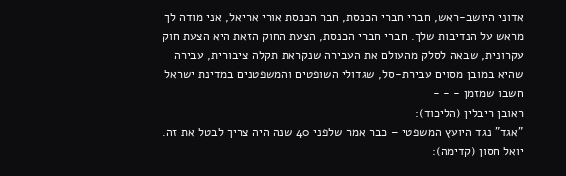אדוני היושב-ראש, חברי חברי הכנסת, חבר הכנסת אורי אריאל, אני מודה לך מראש על הנדיבות שלך. חברי חברי הכנסת, הצעת החוק הזאת היא הצעת חוק עקרונית, שבאה לסלק מהעולם את העבירה שנקראת תקלה ציבורית, עבירה שהיא במובן מסוים עבירת-סל, שגדולי השופטים והמשפטנים במדינת ישראל חשבו שמזמן - - -
ראובן ריבלין (הליכוד):
"אגד" נגד היועץ המשפטי – כבר אמר שלפני 40 שנה היה צריך לבטל את זה.
יואל חסון (קדימה):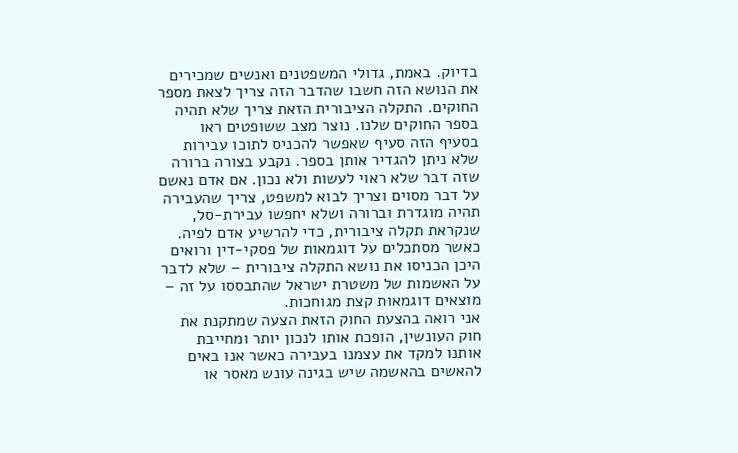בדיוק. באמת, גדולי המשפטנים ואנשים שמכירים את הנושא הזה חשבו שהדבר הזה צריך לצאת מספר החוקים. התקלה הציבורית הזאת צריך שלא תהיה בספר החוקים שלנו. נוצר מצב ששופטים ראו בסעיף הזה סעיף שאפשר להכניס לתוכו עבירות שלא ניתן להגדיר אותן בספר. נקבע בצורה ברורה שזה דבר שלא ראוי לעשות ולא נכון. אם אדם נאשם על דבר מסוים וצריך לבוא למשפט, צריך שהעבירה תהיה מוגדרת וברורה ושלא יחפשו עבירת-סל, שנקראת תקלה ציבורית, כדי להרשיע אדם לפיה.
כאשר מסתכלים על דוגמאות של פסקי-דין ורואים היכן הכניסו את נושא התקלה ציבורית – שלא לדבר על האשמות של משטרת ישראל שהתבססו על זה – מוצאים דוגמאות קצת מגוחכות.
אני רואה בהצעת החוק הזאת הצעה שמתקנת את חוק העונשין, הופכת אותו לנכון יותר ומחייבת אותנו למקד את עצמנו בעבירה כאשר אנו באים להאשים בהאשמה שיש בגינה עונש מאסר או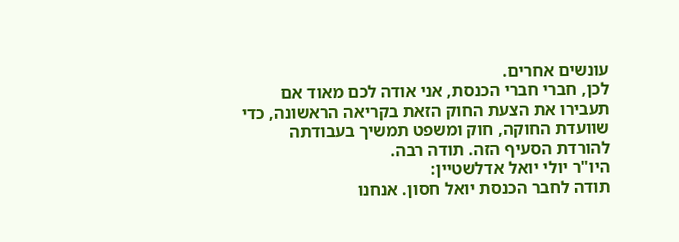עונשים אחרים.
לכן, חברי חברי הכנסת, אני אודה לכם מאוד אם תעבירו את הצעת החוק הזאת בקריאה הראשונה, כדי שוועדת החוקה, חוק ומשפט תמשיך בעבודתה להורדת הסעיף הזה. תודה רבה.
היו"ר יולי יואל אדלשטיין:
תודה לחבר הכנסת יואל חסון. אנחנו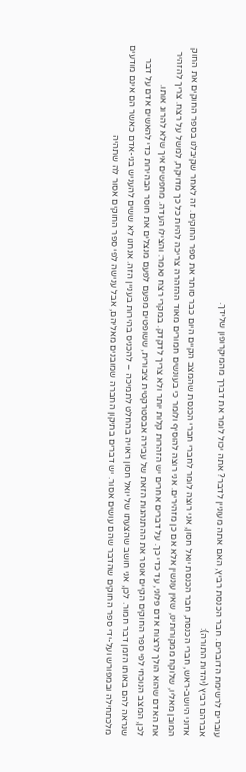עוברים לרשימת הדוברים. חבר הכנסת רביץ, האם אתה מעוניין לדבר? אתה יכול לומר את דברך מהמיקרופון שלידך.
אברהם רביץ (יהדות התורה):
אדוני היושב-ראש, חברי הכנסת, חבר הכנסת יואל חסון, אני רוצה לומר לחברי חברי הכנסת שהמצב הקיים היום כבר סותר את ספר החוקים. זה לאחר שקיבלנו בספר החוקים את החוק המובן מאליו, שלוקח ממקורותינו, שאין עונשין אלא אם כן מזהירים. אני רוצה להוסיף ולומר כי בעונשים חמורים מאוד ההזהרה צריכה להיות כל כך מדויקת, למשל על רצח. צריך להזהיר את האדם שהוא הולך לרצוח אדם פלוני, עד כדי כך. על דברים אחרים יש הזהרות קלות יותר ולא צריך לדקדק. במקרי רצח נאמר: והצילו העדה. מחפשים איך שלא להרוג אותו.
לכן, המצב הנוכחי לפי ספר החוקים הקיים אוסר את ההתנהגות הזאת של עבירה אבסטרקטית ציבורית, ששופטים מפעם לפעם מנצלים את חוסר הבהירות כדי להאשים אדם על דבר שנראה להם באותו הזמן דבר חמור. לכן, אני חושב שהצעתו של יואל חסון ראויה בהחלט לתמיכה – להכניס בהירות בעניין הזה. אנחנו לא ששים להעניש בני-אדם כאשר הם אינם מודעים מלכתחילה ובמפורש ועל-ידי ספר החוקים שהדבר שהם עושים אסור. יש דברים בתיקון החברה שמובנים מאליהם, אבל ענישה לפי ספר החוקים אסור לה שתהיה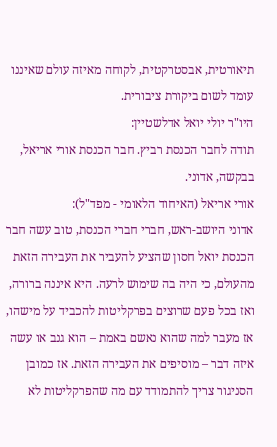תיאורטית, אבסטרקטית, לקוחה מאיזה עולם שאיננו עומד לשום ביקורת ציבורית.
היו"ר יולי יואל אדלשטיין:
תודה לחבר הכנסת רביץ. חבר הכנסת אורי אריאל, בבקשה, אדוני.
אורי אריאל (האיחוד הלאומי - מפד"ל):
אדוני היושב-ראש, חברי חברי הכנסת, טוב עשה חבר הכנסת יואל חסון שהציע להעביר את העבירה הזאת מהעולם, כי היה בה שימוש לרעה. היא איננה ברורה, ואז בכל פעם שרוצים בפרקליטות להכביד על מישהו, אז מעבר למה שהוא נאשם באמת – הוא גנב או עשה איזה דבר – מוסיפים את העבירה הזאת. אז כמובן הסניגור צריך להתמודד עם מה שהפרקליטות לא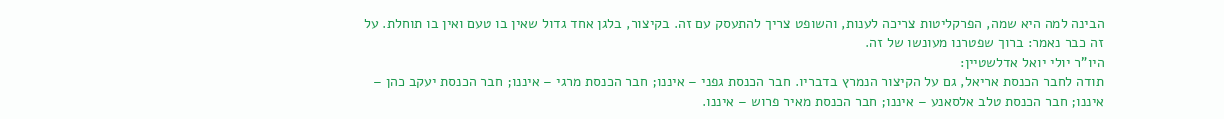הבינה למה היא שמה, הפרקליטות צריכה לענות, והשופט צריך להתעסק עם זה. בקיצור, בלגן אחד גדול שאין בו טעם ואין בו תוחלת. על זה כבר נאמר: ברוך שפטרנו מעונשו של זה.
היו"ר יולי יואל אדלשטיין:
תודה לחבר הכנסת אריאל, גם על הקיצור הנמרץ בדבריו. חבר הכנסת גפני – איננו; חבר הכנסת מרגי – איננו; חבר הכנסת יעקב כהן – איננו; חבר הכנסת טלב אלסאנע – איננו; חבר הכנסת מאיר פרוש – איננו.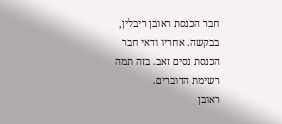חבר הכנסת ראובן ריבלין, בבקשה. אחריו ודאי חבר הכנסת נסים זאב. בזה תמה רשימת הדוברים.
ראובן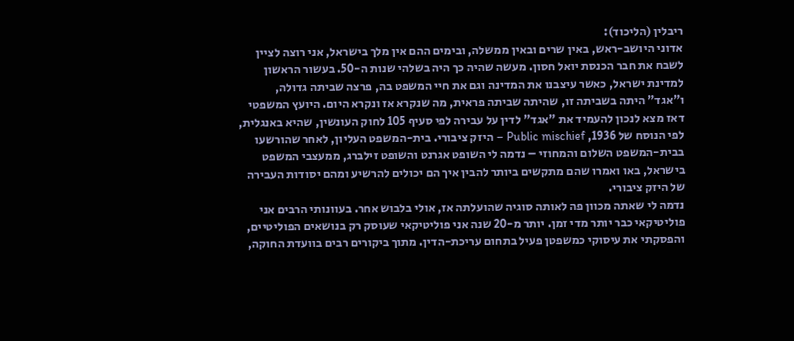ריבלין (הליכוד):
אדוני היושב-ראש, באין שרים ובאין ממשלה, ובימים ההם אין מלך בישראל, אני רוצה לציין לשבח את חבר הכנסת יואל חסון. מעשה שהיה כך היה בשלהי שנות ה-50. בעשור הראשון למדינת ישראל, כאשר עיצבנו את המדינה וגם את חיי המשפט בה, פרצה שביתה גדולה, ו"אגד" היתה בשביתה זו, שהיתה שביתה פראית, מה שנקרא אז ונקרא היום. היועץ המשפטי דאז מצא לנכון להעמיד את "אגד" לדין על עבירה לפי סעיף 105 לחוק העונשין, שהיא באנגלית, לפי הנוסח של 1936, Public mischief – היזק ציבורי. בית-המשפט העליון, לאחר שהורשעו בבית-המשפט השלום והמחוזי – נדמה לי השופט אגרנט והשופט זילברג, ממעצבי המשפט בישראל, באו ואמרו שהם מתקשים ביותר להבין איך הם יכולים להרשיע ומהם יסודות העבירה של היזק ציבורי.
נדמה לי שאתה מכוון פה לאותה סוגיה שהועלתה אז, אולי בלבוש אחר. בעוונותי הרבים אני פוליטיקאי כבר יותר מדי זמן. יותר מ-20 שנה אני פוליטיקאי שעוסק רק בנושאים הפוליטיים, והפסקתי את עיסוקי כמשפטן פעיל בתחום עריכת-הדין. מתוך ביקורים רבים בוועדת החוקה,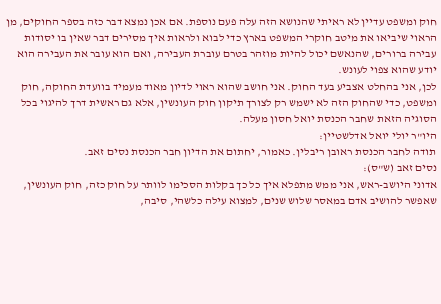חוק ומשפט עדיין לא ראיתי שהנושא הזה עלה פעם נוספת. אם אכן נמצא דבר כזה בספר החוקים, מן הראוי שיביאו את מיטב חוקרי המשפט בארץ כדי לבוא ולראות איך מסירים דבר שאין בו יסודות עבירה ברורים, שהנאשם יכול להיות מוזהר בטרם עוברת העבירה, ואם הוא עובר את העבירה הוא יודע שהוא צפוי לעונש.
לכן, אני בהחלט אצביע בעד החוק. אני חושב שהוא ראוי לדיון מאוד מעמיד בוועדת החוקה, חוק ומשפט, כדי שהחוק הזה לא ישמש רק לצורך תיקון חוק העונשין, אלא גם ראשית דרך להיגוי בכל הסוגיה הזאת שחבר הכנסת יואל חסון מעלה.
היו"ר יולי יואל אדלשטיין:
תודה לחבר הכנסת ראובן ריבלין. כאמור, יחתום את הדיון חבר הכנסת נסים זאב.
נסים זאב (ש"ס):
אדוני היושב-ראש, אני ממש מתפלא איך כל כך בקלות הסכימו לוותר על חוק כזה, חוק העונשין, שאפשר להושיב אדם במאסר שלוש שנים, למצוא עילה כלשהי, סיבה,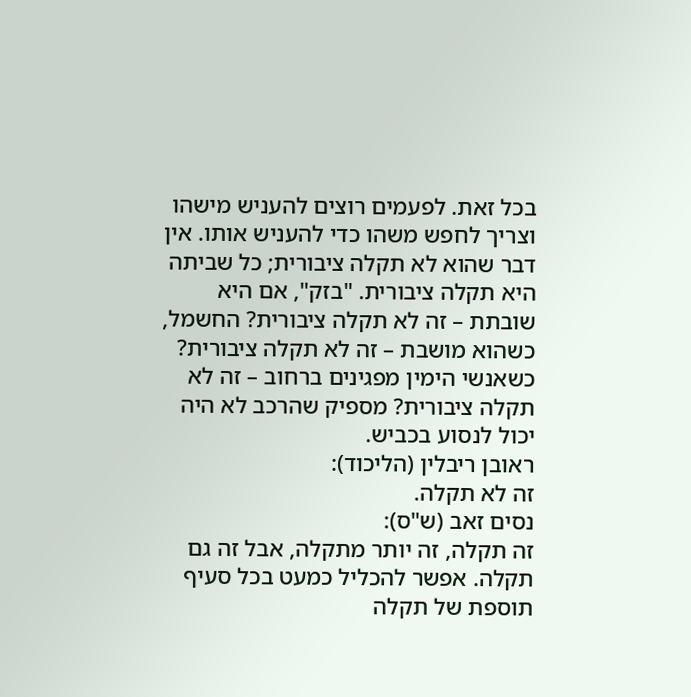בכל זאת. לפעמים רוצים להעניש מישהו וצריך לחפש משהו כדי להעניש אותו. אין דבר שהוא לא תקלה ציבורית; כל שביתה היא תקלה ציבורית. "בזק", אם היא שובתת – זה לא תקלה ציבורית? החשמל, כשהוא מושבת – זה לא תקלה ציבורית? כשאנשי הימין מפגינים ברחוב – זה לא תקלה ציבורית? מספיק שהרכב לא היה יכול לנסוע בכביש.
ראובן ריבלין (הליכוד):
זה לא תקלה.
נסים זאב (ש"ס):
זה תקלה, זה יותר מתקלה, אבל זה גם תקלה. אפשר להכליל כמעט בכל סעיף תוספת של תקלה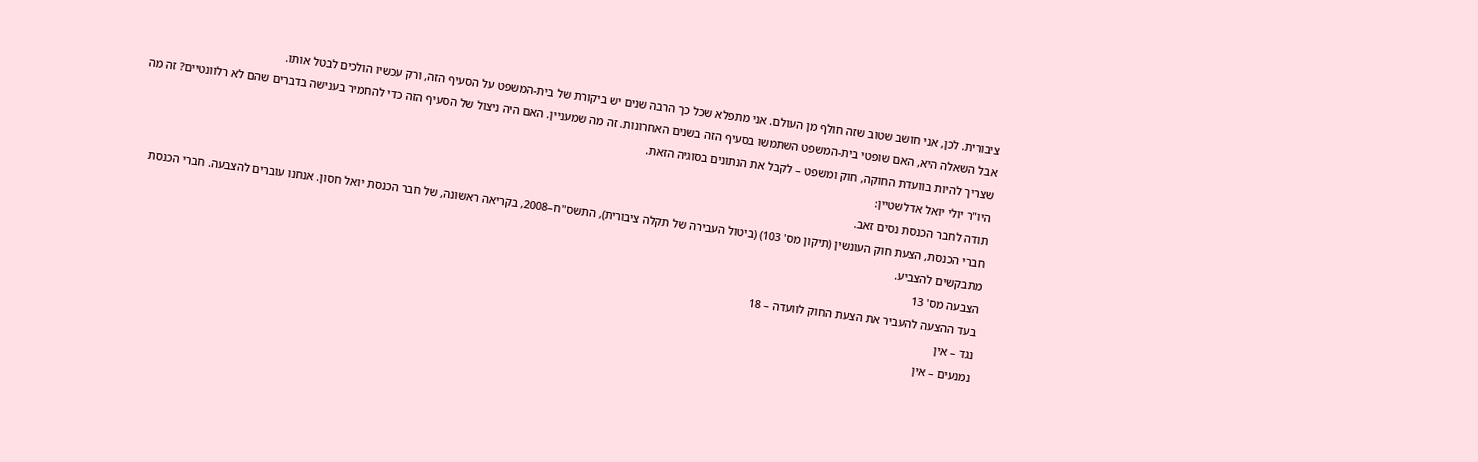ציבורית. לכן, אני חושב שטוב שזה חולף מן העולם. אני מתפלא שכל כך הרבה שנים יש ביקורת של בית-המשפט על הסעיף הזה, ורק עכשיו הולכים לבטל אותו.
אבל השאלה היא, האם שופטי בית-המשפט השתמשו בסעיף הזה בשנים האחרונות. זה מה שמעניין. האם היה ניצול של הסעיף הזה כדי להחמיר בענישה בדברים שהם לא רלוונטיים? זה מה שצריך להיות בוועדת החוקה, חוק ומשפט – לקבל את הנתונים בסוגיה הזאת.
היו"ר יולי יואל אדלשטיין:
תודה לחבר הכנסת נסים זאב.
חברי הכנסת, הצעת חוק העונשין (תיקון מס' 103) (ביטול העבירה של תקלה ציבורית), התשס"ח–2008, בקריאה ראשונה, של חבר הכנסת יואל חסון. אנחנו עוברים להצבעה. חברי הכנסת מתבקשים להצביע.
הצבעה מס' 13
בעד ההצעה להעביר את הצעת החוק לוועדה – 18
נגד – אין
נמנעים – אין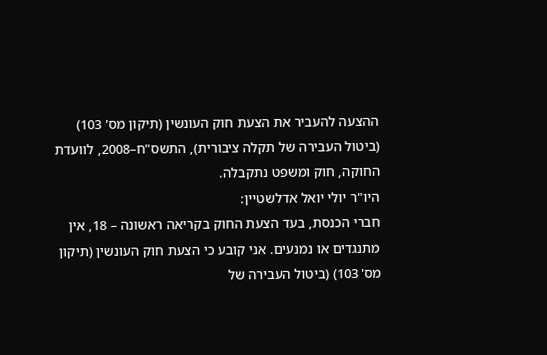ההצעה להעביר את הצעת חוק העונשין (תיקון מס' 103) (ביטול העבירה של תקלה ציבורית), התשס"ח–2008, לוועדת החוקה, חוק ומשפט נתקבלה.
היו"ר יולי יואל אדלשטיין:
חברי הכנסת, בעד הצעת החוק בקריאה ראשונה – 18, אין מתנגדים או נמנעים. אני קובע כי הצעת חוק העונשין (תיקון מס' 103) (ביטול העבירה של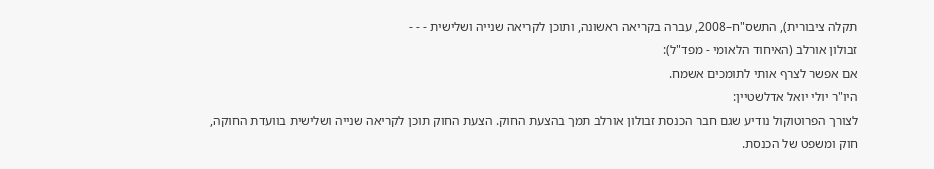תקלה ציבורית), התשס"ח–2008, עברה בקריאה ראשונה, ותוכן לקריאה שנייה ושלישית - - -
זבולון אורלב (האיחוד הלאומי - מפד"ל):
אם אפשר לצרף אותי לתומכים אשמח.
היו"ר יולי יואל אדלשטיין:
לצורך הפרוטוקול נודיע שגם חבר הכנסת זבולון אורלב תמך בהצעת החוק. הצעת החוק תוכן לקריאה שנייה ושלישית בוועדת החוקה, חוק ומשפט של הכנסת.